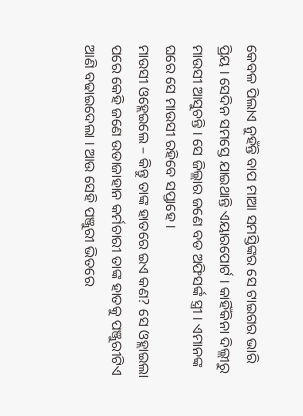କେବଳ ପିଲାଏ ନୁହଁନ୍ତି ବାପ ମାଆ ସମସ୍ତିଙ୍କର ସେ ଟାଇଗର ଭାରି ପ୍ରିୟ । ସେଦିନ ସମସ୍ତେ ଯାଇଥାନ୍ତି ଏୟାରପୋର୍ଟ । କାହିଁକିନା ଦିଲ୍ଲୀରୁ ମାଉସୀ ଆସୁଚନ୍ତି । ସେ ଜିଲ୍ଲାର ଜଣେ ବଡ ଅଫିସର୍ଙ୍କ ସ୍ତ୍ରୀ । ଏମାନଙ୍କ ଘରେ ସେ ମାଉସୀ ରହିବେ ସପ୍ତାହେ ।
ମାଉସୀ ଓହ୍ଲେଇଲେ – କିନ୍ତୁ ତାଙ୍କ ହାତରେ ଇଏ କଣ? ସେ ଓହ୍ଲାଇଲା ପରେ କେହି ଜଣେ ଉଡାଜାହାନ କର୍ମଚାରୀ ତାଙ୍କ ହାତକୁ ପଞ୍ଜୁରୀଟିଏ ଆଣି ବଢାଇଦେଲା । ଆଉ ସେହି ପଞ୍ଜୁରୀ ଭିତରେ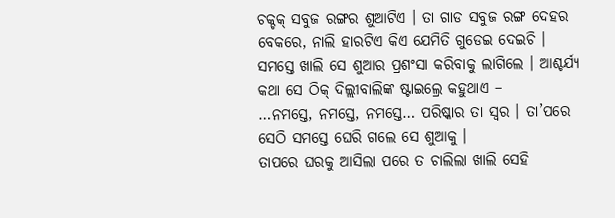ଚକ୍ଚକ୍ ସବୁଜ ରଙ୍ଗର ଶୁଆଟିଏ । ତା ଗାଡ ସବୁଜ ରଙ୍ଗ ଦେହର ବେକରେ, ନାଲି ହାରଟିଏ କିଏ ଯେମିତି ଗୁଡେଇ ଦେଇଚି ।
ସମସ୍ତେ ଖାଲି ସେ ଶୁଆର ପ୍ରଶଂସା କରିବାକୁ ଲାଗିଲେ । ଆଶ୍ଚର୍ଯ୍ୟ କଥା ସେ ଠିକ୍ ଦିଲ୍ଲୀବାଲିଙ୍କ ଷ୍ଟାଇଲ୍ରେ କହୁଥାଏ –
…ନମସ୍ତେ, ନମସ୍ତେ, ନମସ୍ତେ… ପରିଷ୍କାର ତା ସ୍ୱର । ତା’ପରେ ସେଠି ସମସ୍ତେ ଘେରି ଗଲେ ସେ ଶୁଆକୁ ।
ତାପରେ ଘରକୁ ଆସିଲା ପରେ ତ ଚାଲିଲା ଖାଲି ସେହି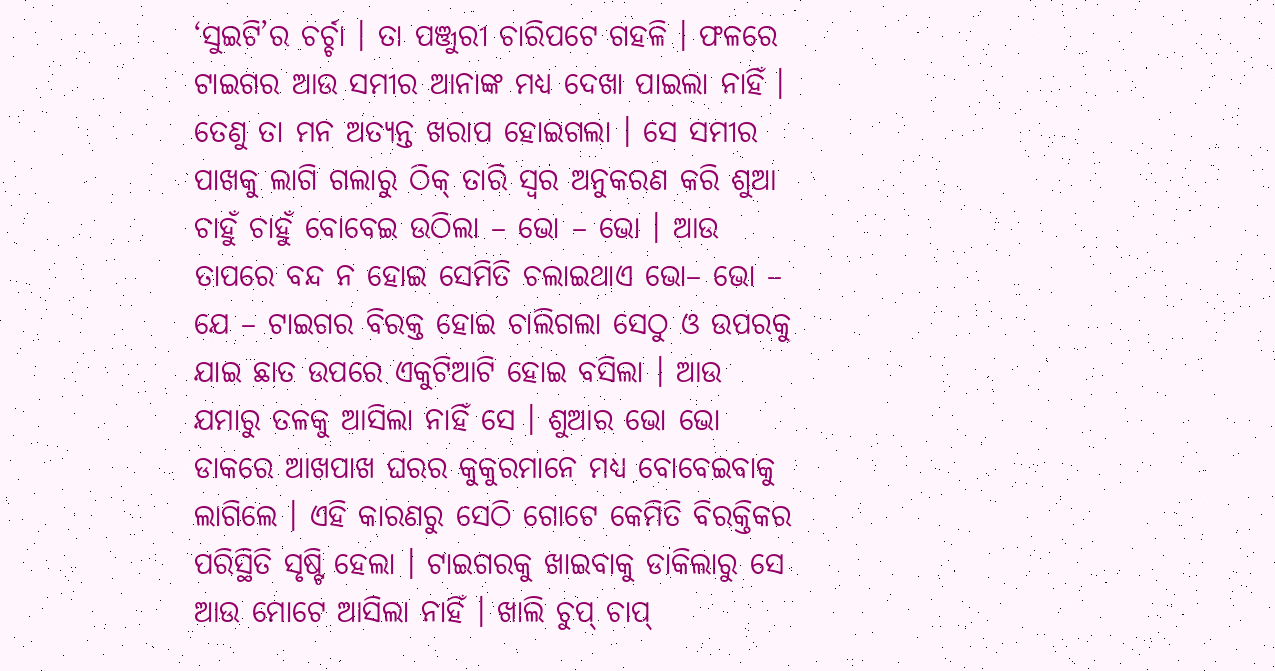‘ସୁଇଟି’ର ଚର୍ଚ୍ଚା । ତା ପଞ୍ଜୁରୀ ଚାରିପଟେ ଗହଳି । ଫଳରେ ଟାଇଗର ଆଉ ସମୀର ଆନାଙ୍କ ମଧ୍ୟ ଦେଖା ପାଇଲା ନାହିଁ । ତେଣୁ ତା ମନ ଅତ୍ୟନ୍ତ ଖରାପ ହୋଇଗଲା । ସେ ସମୀର ପାଖକୁ ଲାଗି ଗଲାରୁ ଠିକ୍ ତାରି ସ୍ୱର ଅନୁକରଣ କରି ଶୁଆ ଚାହୁଁ ଚାହୁଁ ବୋବେଇ ଉଠିଲା – ଭୋ – ଭୋ । ଆଉ ତାପରେ ବନ୍ଦ ନ ହୋଇ ସେମିତି ଚଲାଇଥାଏ ଭୋ– ଭୋ – ଯେ – ଟାଇଗର ବିରକ୍ତ ହୋଇ ଚାଲିଗଲା ସେଠୁ ଓ ଉପରକୁ ଯାଇ ଛାତ ଉପରେ ଏକୁଟିଆଟି ହୋଇ ବସିଲା । ଆଉ ଯମାରୁ ତଳକୁ ଆସିଲା ନାହିଁ ସେ । ଶୁଆର ଭୋ ଭୋ ଡାକରେ ଆଖପାଖ ଘରର କୁକୁରମାନେ ମଧ୍ୟ ବୋବେଇବାକୁ ଲାଗିଲେ । ଏହି କାରଣରୁ ସେଠି ଗୋଟେ କେମିତି ବିରକ୍ତିକର ପରିସ୍ଥିତି ସୃଷ୍ଟି ହେଲା । ଟାଇଗରକୁ ଖାଇବାକୁ ଡାକିଲାରୁ ସେ ଆଉ ମୋଟେ ଆସିଲା ନାହିଁ । ଖାଲି ଚୁପ୍ ଚାପ୍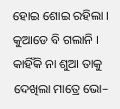ହୋଇ ଶୋଇ ରହିଲା । କୁଆଡେ ବି ଗଲାନି । କାହିଁକି ନା ଶୁଆ ତାକୁ ଦେଖିଲା ମାତ୍ରେ ଭୋ–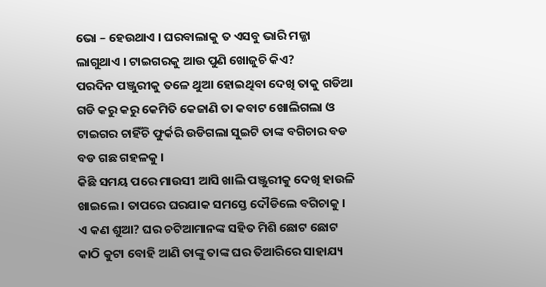ଭୋ – ହେଉଥାଏ । ଘରବାଲାକୁ ତ ଏସବୁ ଭାରି ମଜ୍ଜା ଲାଗୁଥାଏ । ଟାଇଗରକୁ ଆଉ ପୁଣି ଖୋଜୁଚି କିଏ?
ପରଦିନ ପଞ୍ଜୁରୀକୁ ତଳେ ଥୁଆ ହୋଇଥିବା ଦେଖି ତାକୁ ଗଡିଆ ଗଡି କରୁ କରୁ କେମିତି କେଜାଣି ତା କବାଟ ଖୋଲିଗଲା ଓ ଟାଇଗର ଚାହିଁଚି ଫୁର୍କରି ଉଡିଗଲା ସୁଇଟି ତାଙ୍କ ବଗିଚାର ବଡ ବଡ ଗଛ ଗହଳକୁ ।
କିଛି ସମୟ ପରେ ମାଉସୀ ଆସି ଖାଲି ପଞ୍ଜୁରୀକୁ ଦେଖି ହାଉଳି ଖାଇଲେ । ତାପରେ ଘରଯାକ ସମସ୍ତେ ଦୌଡିଲେ ବଗିଚାକୁ । ଏ କଣ ଶୁଆ? ଘର ଚଟିଆମାନଙ୍କ ସହିତ ମିଶି ଛୋଟ ଛୋଟ କାଠି କୁଟା ବୋହି ଆଣି ତାଙ୍କୁ ତାଙ୍କ ଘର ତିଆରିରେ ସାହାଯ୍ୟ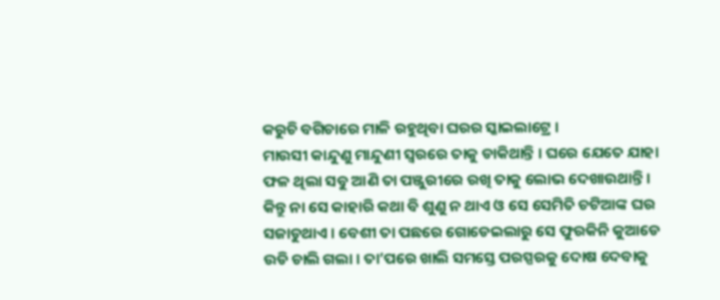କରୁଚି ବଗିଚାରେ ମାଳି ରହୁଥିବା ଘରର ସ୍କାଇଲାଟ୍ରେ ।
ମାଉସୀ କାନ୍ଦୁଣୁ ମାନ୍ଦୁଣୀ ସ୍ୱରରେ ତାକୁ ଡାକିଥାନ୍ତି । ଘରେ ଯେତେ ଯାହା ଫଳ ଥିଲା ସବୁ ଆଣି ତା ପଞ୍ଜୁରୀରେ ରଖି ତାକୁ ଲୋଭ ଦେଖାଉଥାନ୍ତି । କିନ୍ତୁ ନା ସେ କାହାରି କଥା ବି ଶୁଣୁ ନ ଥାଏ ଓ ସେ ସେମିତି ଚଟିଆଙ୍କ ଘର ସଜାଡୁଥାଏ । ବେଶୀ ତା ପଛରେ ଗୋଡେଇଲାରୁ ସେ ଫୁରକିନି କୁଆଡେ ଉଡି ଚାଲି ଗଲା । ତା’ପରେ ଖାଲି ସମସ୍ତେ ପରସ୍ପରକୁ ଦୋଷ ଦେବାକୁ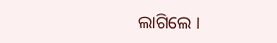ଲାଗିଲେ ।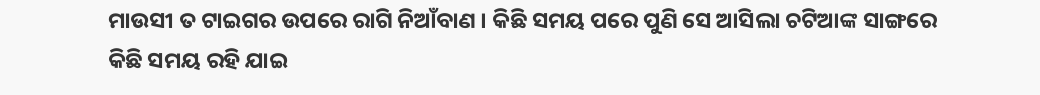ମାଉସୀ ତ ଟାଇଗର ଉପରେ ରାଗି ନିଆଁବାଣ । କିଛି ସମୟ ପରେ ପୁଣି ସେ ଆସିଲା ଚଟିଆଙ୍କ ସାଙ୍ଗରେ କିଛି ସମୟ ରହି ଯାଇ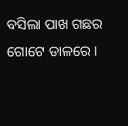ବସିଲା ପାଖ ଗଛର ଗୋଟେ ଡାଳରେ ।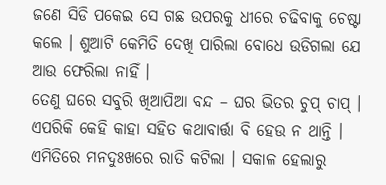ଜଣେ ସିଡି ପକେଇ ସେ ଗଛ ଉପରକୁ ଧୀରେ ଚଢିବାକୁ ଚେଷ୍ଟା କଲେ । ଶୁଆଟି କେମିତି ଦେଖି ପାରିଲା ବୋଧେ ଉଡିଗଲା ଯେ ଆଉ ଫେରିଲା ନାହିଁ ।
ତେଣୁ ଘରେ ସବୁରି ଖିଆପିଆ ବନ୍ଦ – ଘର ଭିତର ଚୁପ୍ ଚାପ୍ । ଏପରିକି କେହି କାହା ସହିତ କଥାବାର୍ତ୍ତା ବି ହେଉ ନ ଥାନ୍ତି । ଏମିତିରେ ମନଦୁଃଖରେ ରାତି କଟିଲା । ସକାଳ ହେଲାରୁ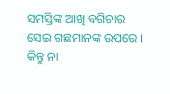ସମସ୍ତିଙ୍କ ଆଖି ବଗିଚାର ସେଇ ଗଛମାନଙ୍କ ଉପରେ । କିନ୍ତୁ ନା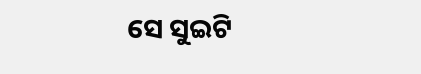ସେ ସୁଇଟି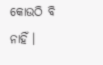କୋଉଠି ବି ନାହିଁ ।